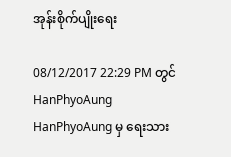အုန်းစိုက်ပျိုးရေး

08/12/2017 22:29 PM တွင် HanPhyoAung HanPhyoAung မှ ရေးသား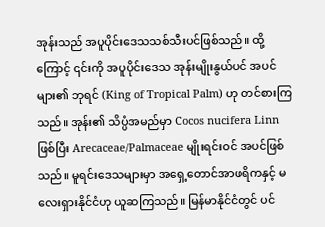အုန်းသည် အပူပိုင်းဒေသသစ်သီးပင်ဖြစ်သည်။ ထို့ကြောင့် ၎င်းကို အပူပိုင်းဒေသ အုန်းမျိုးနွယ်ပင် အပင်များ၏ ဘုရင် (King of Tropical Palm) ဟု တင်စားကြသည်။ အုန်း၏ သိပ္ပံအမည်မှာ Cocos nucifera Linn ဖြစ်ပြီး Arecaceae/Palmaceae မျိုးရင်းဝင် အပင်ဖြစ်သည်။ မူရင်းဒေသများမှာ အရှေ့တောင်အာဖရိကနှင့် မလေးရှားနိုင်ငံဟု ယူဆကြသည်။ မြန်မာနိုင်ငံတွင် ပင်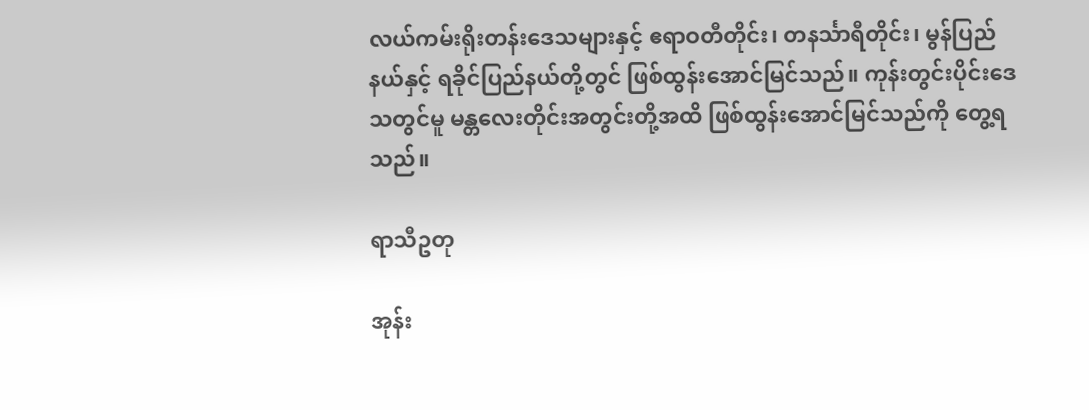လယ်ကမ်းရိုးတန်းဒေသများနှင့် ဧရာဝတီတိုင်း၊ တနင်္သာရီတိုင်း၊ မွန်ပြည်နယ်နှင့် ရခိုင်ပြည်နယ်တို့တွင် ဖြစ်ထွန်းအောင်မြင်သည်။ ကုန်းတွင်းပိုင်းဒေသတွင်မူ မန္တလေးတိုင်းအတွင်းတို့အထိ ဖြစ်ထွန်းအောင်မြင်သည်ကို တွေ့ရသည်။

ရာသီဥတု

အုန်း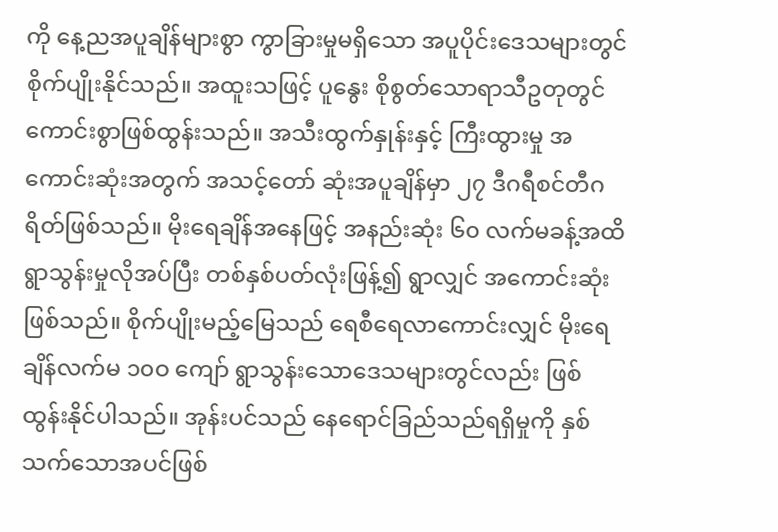ကို နေ့ညအပူချိန်များစွာ ကွာခြားမှုမရှိသော အပူပိုင်းဒေသများတွင် စိုက်ပျိုးနိုင်သည်။ အထူးသဖြင့် ပူနွေး စိုစွတ်သောရာသီဥတုတွင် ကောင်းစွာဖြစ်ထွန်းသည်။ အသီးထွက်နှုန်းနှင့် ကြီးထွားမှု အကောင်းဆုံးအတွက် အသင့်တော် ဆုံးအပူချိန်မှာ ၂၇ ဒီဂရီစင်တီဂရိတ်ဖြစ်သည်။ မိုးရေချိန်အနေဖြင့် အနည်းဆုံး ၆၀ လက်မခန့်အထိ ရွာသွန်းမှုလိုအပ်ပြီး တစ်နှစ်ပတ်လုံးဖြန့်၍ ရွာလျှင် အကောင်းဆုံးဖြစ်သည်။ စိုက်ပျိုးမည့်မြေသည် ရေစီရေလာကောင်းလျှင် မိုးရေချိန်လက်မ ၁၀ဝ ကျော် ရွာသွန်းသောဒေသများတွင်လည်း ဖြစ်ထွန်းနိုင်ပါသည်။ အုန်းပင်သည် နေရောင်ခြည်သည်ရရှိမှုကို နှစ်သက်သောအပင်ဖြစ်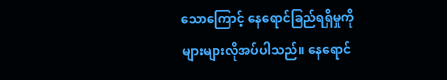သောကြောင့် နေရောင်ခြည်ရရှိမှုကို များများလိုအပ်ပါသည်။ နေရောင်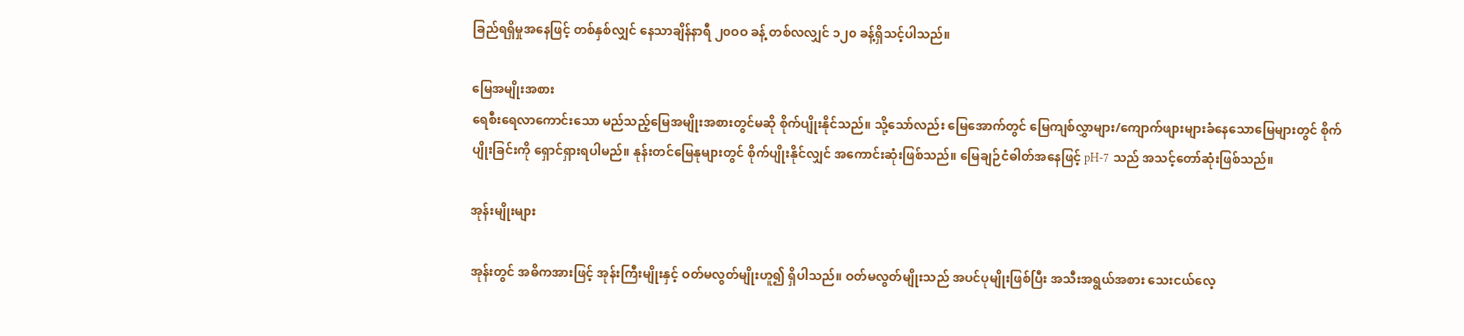ခြည်ရရှိမှုအနေဖြင့် တစ်နှစ်လျှင် နေသာချိန်နာရီ ၂၀ဝဝ ခန့် တစ်လလျှင် ၁၂၀ ခန့်ရှိသင့်ပါသည်။

မြေအမျိုးအစား
ရေစီးရေလာကောင်းသော မည်သည့်မြေအမျိုးအစားတွင်မဆို စိုက်ပျိုးနိုင်သည်။ သို့သော်လည်း မြေအောက်တွင် မြေကျစ်လွှာများ/ကျောက်ဖျားများခံနေသောမြေများတွင် စိုက်ပျိုးခြင်းကို ရှောင်ရှားရပါမည်။ နုန်းတင်မြေနုများတွင် စိုက်ပျိုးနိုင်လျှင် အကောင်းဆုံးဖြစ်သည်။ မြေချဉ်ငံဓါတ်အနေဖြင့် pH-7 သည် အသင့်တော်ဆုံးဖြစ်သည်။

အုန်းမျိုးများ

အုန်းတွင် အဓိကအားဖြင့် အုန်းကြီးမျိုးနှင့် ဝတ်မလွတ်မျိုးဟူ၍ ရှိပါသည်။ ဝတ်မလွတ်မျိုးသည် အပင်ပုမျိုးဖြစ်ပြီး အသီးအရွယ်အစား သေးငယ်လေ့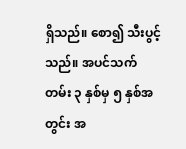ရှိသည်။ စော၍ သီးပွင့်သည်။ အပင်သက်တမ်း ၃ နှစ်မှ ၅ နှစ်အတွင်း အ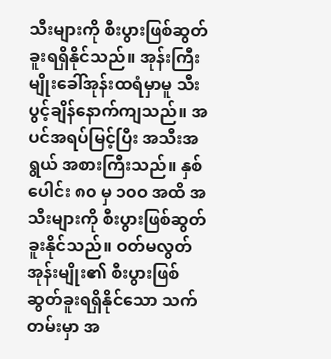သီးများကို စီးပွားဖြစ်ဆွတ်ခူးရရှိနိုင်သည်။ အုန်းကြီးမျိုးခေါ်အုန်းထရံမှာမူ သီးပွင့်ချိန်နောက်ကျသည်။ အပင်အရပ်မြင့်ပြီး အသီးအရွယ် အစားကြီးသည်။ နှစ်ပေါင်း ၈၀ မှ ၁၀ဝ အထိ အသီးများကို စီးပွားဖြစ်ဆွတ်ခူးနိုင်သည်။ ဝတ်မလွတ် အုန်းမျိုး၏ စီးပွားဖြစ်ဆွတ်ခူးရရှိနိုင်သော သက်တမ်းမှာ အ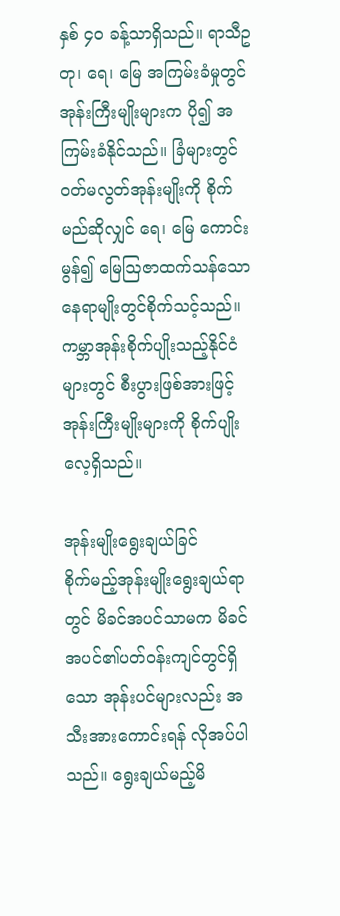နှစ် ၄၀ ခန့်သာရှိသည်။ ရာသီဥတု၊ ရေ၊ မြေ အကြမ်းခံမှုတွင် အုန်းကြီးမျိုးများက ပို၍ အကြမ်းခံနိုင်သည်။ ခြံများတွင် ဝတ်မလွတ်အုန်းမျိုးကို စိုက်မည်ဆိုလျှင် ရေ၊ မြေ ကောင်းမွန်၍ မြေဩဇာထက်သန်သော နေရာမျိုးတွင်စိုက်သင့်သည်။ ကမ္ဘာအုန်းစိုက်ပျိုးသည့်နိုင်ငံများတွင် စီးပွားဖြစ်အားဖြင့် အုန်းကြီးမျိုးများကို စိုက်ပျိုးလေ့ရှိသည်။

အုန်းမျိုးရွေးချယ်ခြင်
စိုက်မည့်အုန်းမျိုးရွေးချယ်ရာတွင် မိခင်အပင်သာမက မိခင်အပင်၏ပတ်ဝန်းကျင်တွင်ရှိသော အုန်းပင်များလည်း အသီးအားကောင်းရန် လိုအပ်ပါသည်။ ရွေးချယ်မည့်မိ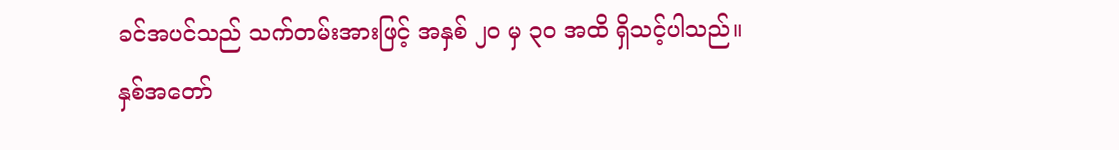ခင်အပင်သည် သက်တမ်းအားဖြင့် အနှစ် ၂၀ မှ ၃၀ အထိ ရှိသင့်ပါသည်။ နှစ်အတော်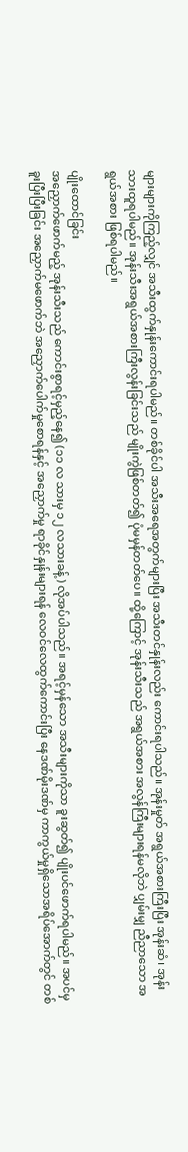များများကိုကြည့်လျှင် အသီးထွက်နှုန်းကောင်းရပါမည်။ တစ်ခိုင်ပါ အသီးအရေအတွက်များပြီး အသီးတင်နှုန်းလည်း ကောင်းရပါသည်။ အုန်းမှုတ် အရွယ်အစားကြီးပြီး အုန်းဆံ၊ အုန်းသားထူရပါမည်။ အုန်းသီးအရွယ်အစားကြီးလွန်းခြင်းသည် မျိုးကွဲဖြစ်တတ်၍ ပုံမမှန်တတ်ပေ။ ထို့ကြောင့် အုန်းသီးသည် အရွယ်အစား အလွန်ကြီးများရန်မလိုဘဲ ပျှမ်းမျှ ညီညာသော အရွယ်အစား ဖြစ်ရပါမည်။

ပျိုးထောင်ခြင်း
အညှောက်ဖောက်မည့် အုန်းသီးသည် ကောင်းစွာရင့်မှည့်နေ၍ (၁၁ လ သားမှ ၁၂ လသားခန့်) လိုအပ်ပါသည်။ အရင့်မှန်သော အသီးများကိုသာ ခူးဆွတ်၍ ပျိုးပင်ဖောက်ရပါမည်။ အပင်မှခူးပြီးပြီးခြင်း အညှောက်မဖောက်ဘဲ အညှောက်ပေါက်မှုစောရန်နှင့် အညှောက်မှု ရာခိုင်နှုန်းများရန် လေဝင်လေထွက်ကောင်းပြီး နေဒဏ်မိုးဒဏ်မှ ကာကွယ်မှုရှိသောအရိပ်အောက်တွင် တစ်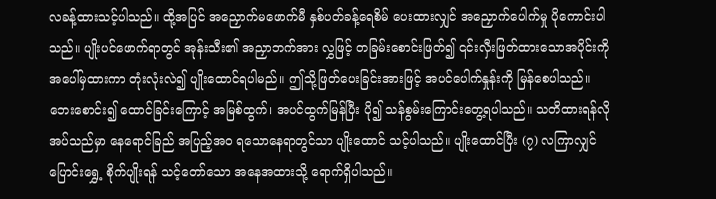လခန့်ထားသင့်ပါသည်။ ထို့အပြင် အညှောက်မဖောက်မီ နှစ်ပတ်ခန့်ရေစိမ် ပေးထားလျှင် အညှောက်ပေါက်မှု ပိုကောင်းပါသည်။ ပျိုးပင်ဖောက်ရာတွင် အုန်းသီး၏ အညှာဘက်အား လွှဖြင့် တခြမ်းစောင်းဖြတ်၍ ၎င်းလှီးဖြတ်ထားသောအပိုင်းကို အပေါ်မှထားကာ တုံးလုံးလဲ၍ ပျိုးထောင်ရပါမည်။ ဤသို့ဖြတ်ပေးခြင်းအားဖြင့် အပင်ပေါက်နှုန်းကို မြန်စေပါသည်။ ဘေးစောင်း၍ ထောင်ခြင်းကြောင့် အမြစ်ထွက်၊ အပင်ထွက်မြန်ပြီး ပို၍ သန်စွမ်းကြောင်းတွေ့ရပါသည်။ သတိထားရန်လိုအပ်သည်မှာ နေရောင်ခြည် အပြည့်အဝ ရသောနေရာတွင်သာ ပျိုးထောင် သင့်ပါသည်။ ပျိုးထောင်ပြီး (၇) လကြာလျှင် ပြောင်းရွှေ့ စိုက်ပျိုးရန် သင့်တော်သော အနေအထားသို့ ရောက်ရှိပါသည်။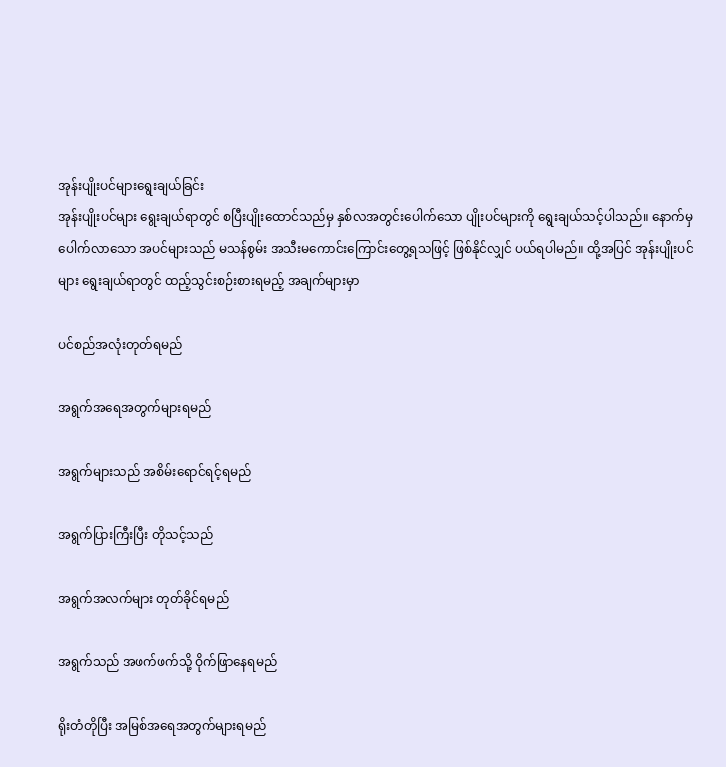အုန်းပျိုးပင်များရွေးချယ်ခြင်း
အုန်းပျိုးပင်များ ရွေးချယ်ရာတွင် စပြီးပျိုးထောင်သည်မှ နှစ်လအတွင်းပေါက်သော ပျိုးပင်များကို ရွေးချယ်သင့်ပါသည်။ နောက်မှ ပေါက်လာသော အပင်များသည် မသန်စွမ်း အသီးမကောင်းကြောင်းတွေ့ရသဖြင့် ဖြစ်နိုင်လျှင် ပယ်ရပါမည်။ ထို့အပြင် အုန်းပျိုးပင်များ ရွေးချယ်ရာတွင် ထည့်သွင်းစဉ်းစားရမည့် အချက်များမှာ

ပင်စည်အလုံးတုတ်ရမည်

အရွက်အရေအတွက်များရမည်

အရွက်များသည် အစိမ်းရောင်ရင့်ရမည်

အရွက်ပြားကြီးပြီး တိုသင့်သည်

အရွက်အလက်များ တုတ်ခိုင်ရမည်

အရွက်သည် အဖက်ဖက်သို့ ဝိုက်ဖြာနေရမည်

ရိုးတံတိုပြီး အမြစ်အရေအတွက်များရမည်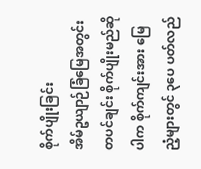စိုက်ပျိုးခြင်း
အိမ်ဥယျာဉ်ခြံမြေအတွင်း တပင်ချင်း စိုက်ပျိုးမည်ဆိုပါက စိုက်ကျင်းအား မြေညံ့များတွင် ၃ပေ ပတ်လည်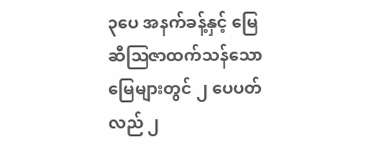၃ပေ အနက်ခန့်နှင့် မြေဆီဩဇာထက်သန်သော မြေများတွင် ၂ ပေပတ်လည် ၂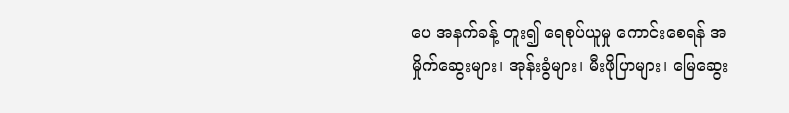ပေ အနက်ခန့် တူး၍ ရေစုပ်ယူမှု ကောင်းစေရန် အမှိုက်ဆွေးများ၊ အုန်းခွံများ၊ မီးဖိုပြာများ၊ မြေဆွေး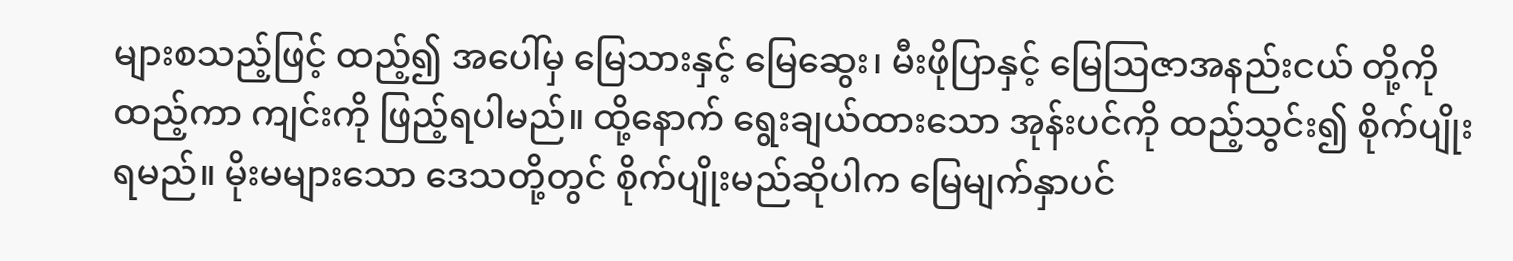များစသည့်ဖြင့် ထည့်၍ အပေါ်မှ မြေသားနှင့် မြေဆွေး၊ မီးဖိုပြာနှင့် မြေဩဇာအနည်းငယ် တို့ကိုထည့်ကာ ကျင်းကို ဖြည့်ရပါမည်။ ထို့နောက် ရွေးချယ်ထားသော အုန်းပင်ကို ထည့်သွင်း၍ စိုက်ပျိုးရမည်။ မိုးမများသော ဒေသတို့တွင် စိုက်ပျိုးမည်ဆိုပါက မြေမျက်နှာပင်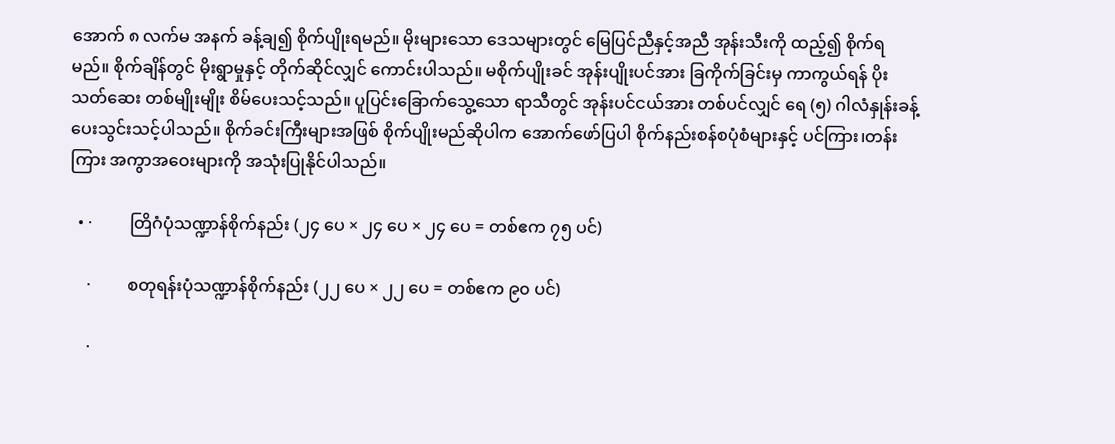အောက် ၈ လက်မ အနက် ခန့်ချ၍ စိုက်ပျိုးရမည်။ မိုးများသော ဒေသများတွင် မြေပြင်ညီနှင့်အညီ အုန်းသီးကို ထည့်၍ စိုက်ရမည်။ စိုက်ချိန်တွင် မိုးရွာမှုနှင့် တိုက်ဆိုင်လျှင် ကောင်းပါသည်။ မစိုက်ပျိုးခင် အုန်းပျိုးပင်အား ခြကိုက်ခြင်းမှ ကာကွယ်ရန် ပိုးသတ်ဆေး တစ်မျိုးမျိုး စိမ်ပေးသင့်သည်။ ပူပြင်းခြောက်သွေ့သော ရာသီတွင် အုန်းပင်ငယ်အား တစ်ပင်လျှင် ရေ (၅) ဂါလံနှုန်းခန့် ပေးသွင်းသင့်ပါသည်။ စိုက်ခင်းကြီးများအဖြစ် စိုက်ပျိုးမည်ဆိုပါက အောက်ဖော်ပြပါ စိုက်နည်းစန်စပုံစံများနှင့် ပင်ကြား၊တန်းကြား အကွာအဝေးများကို အသုံးပြုနိုင်ပါသည်။

  • ·         တြိဂံပုံသဏ္ဍာန်စိုက်နည်း (၂၄ ပေ × ၂၄ ပေ × ၂၄ ပေ = တစ်ဧက ၇၅ ပင်)

    ·         စတုရန်းပုံသဏ္ဍာန်စိုက်နည်း (၂၂ ပေ × ၂၂ ပေ = တစ်ဧက ၉၀ ပင်)

    ·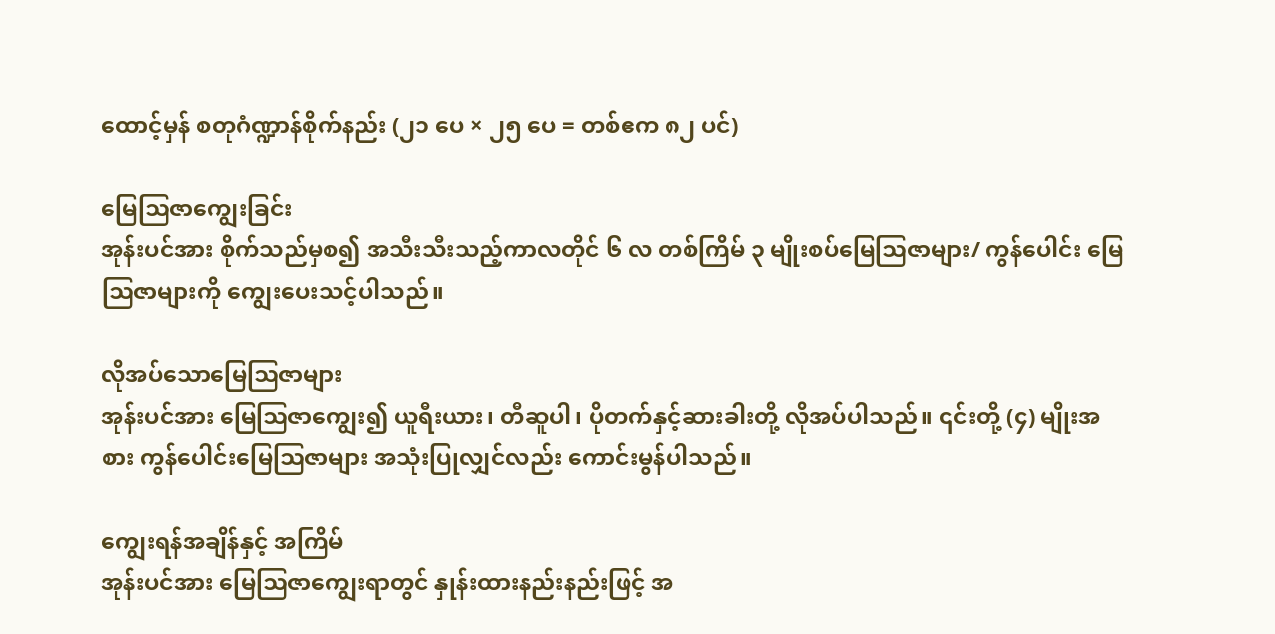ထောင့်မှန် စတုဂံဏ္ဍာန်စိုက်နည်း (၂၁ ပေ × ၂၅ ပေ = တစ်ဧက ၈၂ ပင်)

မြေဩဇာကျွေးခြင်း
အုန်းပင်အား စိုက်သည်မှစ၍ အသီးသီးသည့်ကာလတိုင် ၆ လ တစ်ကြိမ် ၃ မျိုးစပ်မြေဩဇာများ/ ကွန်ပေါင်း မြေဩဇာများကို ကျွေးပေးသင့်ပါသည်။

လိုအပ်သောမြေဩဇာများ
အုန်းပင်အား မြေဩဇာကျွေး၍ ယူရီးယား၊ တီဆူပါ၊ ပိုတက်နှင့်ဆားခါးတို့ လိုအပ်ပါသည်။ ၎င်းတို့ (၄) မျိုးအစား ကွန်ပေါင်းမြေဩဇာများ အသုံးပြုလျှင်လည်း ကောင်းမွန်ပါသည်။

ကျွေးရန်အချိန်နှင့် အကြိမ်
အုန်းပင်အား မြေဩဇာကျွေးရာတွင် နှုန်းထားနည်းနည်းဖြင့် အ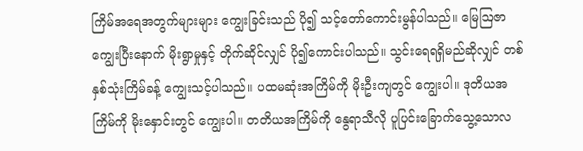ကြိမ်အရေအတွက်များများ ကျွေးခြင်းသည် ပို၍ သင့်တော်ကောင်းမွန်ပါသည်။ မြေဩဇာကျွေးပြီးနောက် မိုးရွာမှုနှင့် တိုက်ဆိုင်လျှင် ပို၍ကောင်းပါသည်။ သွင်းရေရရှိမည်ဆိုလျှင် တစ်နှစ်သုံးကြိမ်ခန့် ကျွေးသင့်ပါသည်။ ပထမဆုံးအကြိမ်ကို မိုးဦးကျတွင် ကျွေးပါ။ ဒုတိယအကြိမ်ကို မိုးနှောင်းတွင် ကျွေးပါ။ တတိယအကြိမ်ကို နွေရာသီလို ပူပြင်းခြောက်သွေ့သောလ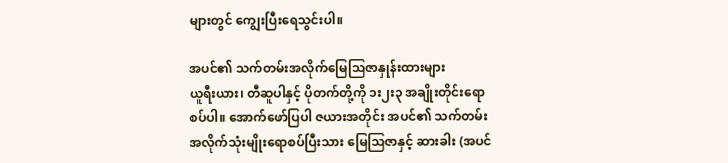များတွင် ကျွေးပြီးရေသွင်းပါ။

အပင်၏ သက်တမ်းအလိုက်မြေဩဇာနှုန်းထားများ
ယူရီးယား၊ တီဆူပါနှင့် ပိုတက်တို့ကို ၁း၂း၃ အချိုးတိုင်းရောစပ်ပါ။ အောက်ဖော်ပြပါ ဇယားအတိုင်း အပင်၏ သက်တမ်းအလိုက်သုံးမျိုးရောစပ်ပြီးသား မြေဩဇာနှင့် ဆားခါး (အပင်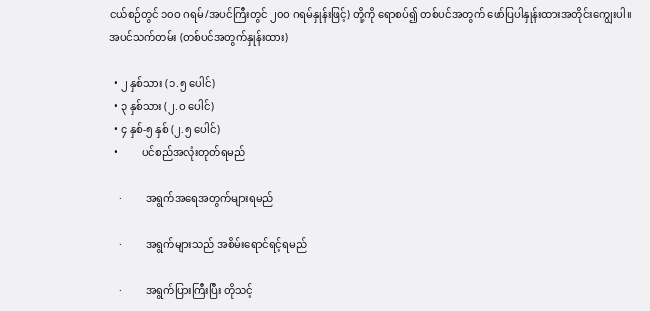ငယ်စဉ်တွင် ၁၀ဝ ဂရမ်/အပင်ကြီးတွင် ၂၀ဝ ဂရမ်နှုန်းဖြင့်) တို့ကို ရောစပ်၍ တစ်ပင်အတွက် ဖော်ပြပါနှုန်းထားအတိုင်းကျွေးပါ။
အပင်သက်တမ်း (တစ်ပင်အတွက်နှုန်းထား)

  • ၂ နှစ်သား (၁.၅ ပေါင်)
  • ၃ နှစ်သား (၂.ဝ ပေါင်)
  • ၄ နှစ်-၅ နှစ် (၂.၅ ပေါင်)
  •         ပင်စည်အလုံးတုတ်ရမည်

    ·         အရွက်အရေအတွက်များရမည်

    ·         အရွက်များသည် အစိမ်းရောင်ရင့်ရမည်

    ·         အရွက်ပြားကြီးပြီး တိုသင့်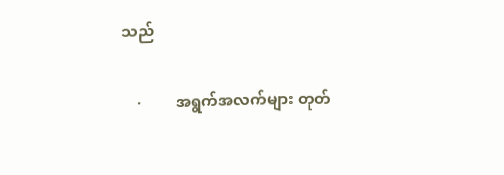သည်

    ·         အရွက်အလက်များ တုတ်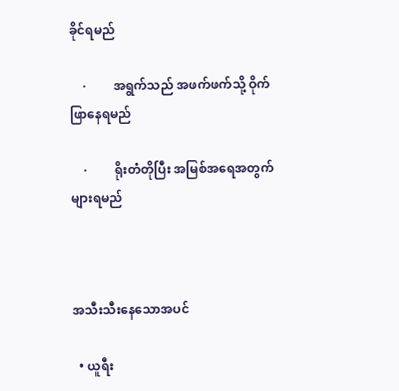ခိုင်ရမည်

    ·         အရွက်သည် အဖက်ဖက်သို့ ဝိုက်ဖြာနေရမည်

    ·         ရိုးတံတိုပြီး အမြစ်အရေအတွက်များရမည်



အသီးသီးနေသောအပင်

  • ယူရီး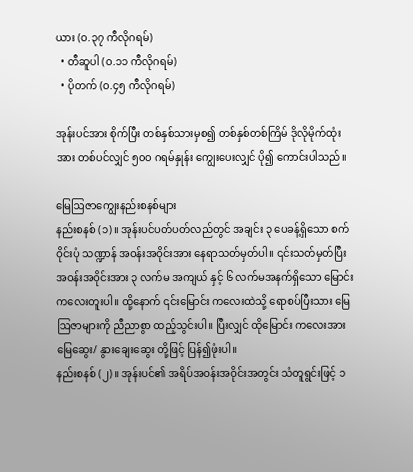ယား (ဝ.၃၇ ကီလိုဂရမ်)
  • တီဆူပါ (ဝ.၁၁ ကီလိုဂရမ်)
  • ပိုတက် (ဝ.၄၅ ကီလိုဂရမ်)

အုန်းပင်အား စိုက်ပြီး တစ်နှစ်သားမှစ၍ တစ်နှစ်တစ်ကြိမ် ဒိုလိုမိုက်ထုံးအား တစ်ပင်လျှင် ၅၀ဝ ဂရမ်နှုန်း ကျွေးပေးလျှင် ပို၍ ကောင်းပါသည်။

မြေဩဇာကျွေးနည်းစနစ်များ
နည်းစနစ် (၁)။ အုန်းပင်ပတ်ပတ်လည်တွင် အချင်း ၃ ပေခန့်ရှိသော စက်ဝိုင်းပုံ သဏ္ဍာန် အဝန်းအဝိုင်းအား နေရာသတ်မှတ်ပါ။ ၎င်းသတ်မှတ်ပြီး အဝန်းအဝိုင်းအား ၃ လက်မ အကျယ် နှင့် ၆ လက်မအနက်ရှိသော မြောင်းကလေးတူးပါ။ ထို့နောက် ၎င်းမြောင်း ကလေးထဲသို့ ရောစပ်ပြီးသား မြေဩဇာများကို ညီညာစွာ ထည့်သွင်းပါ။ ပြီးလျှင် ထိုမြောင်း ကလေးအား မြေဆွေး/ နွားချေးဆွေး တို့ဖြင့် ပြန်၍ဖုံးပါ။
နည်းစနစ် (၂)။ အုန်းပင်၏ အရိပ်အဝန်းအဝိုင်းအတွင်း သံတူရွင်းဖြင့် ၁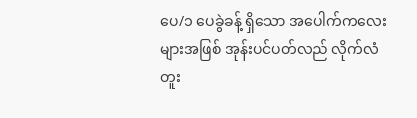ပေ/၁ ပေခွဲခန့် ရှိသော အပေါက်ကလေးများအဖြစ် အုန်းပင်ပတ်လည် လိုက်လံတူး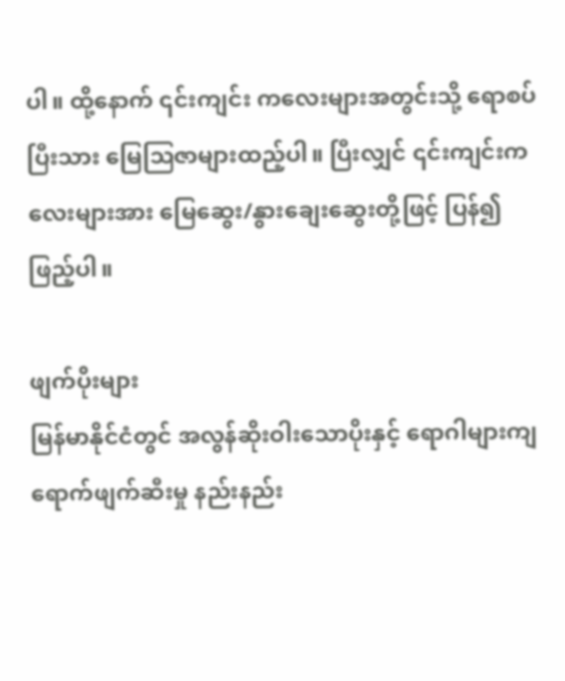ပါ။ ထို့နောက် ၎င်းကျင်း ကလေးများအတွင်းသို့ ရောစပ်ပြီးသား မြေဩဇာများထည့်ပါ။ ပြီးလျှင် ၎င်းကျင်းကလေးများအား မြေဆွေး/နွားချေးဆွေးတို့ဖြင့် ပြန်၍ဖြည့်ပါ။

ဖျက်ပိုးများ
မြန်မာနိုင်ငံတွင် အလွန်ဆိုးဝါးသောပိုးနှင့် ရောဂါများကျရောက်ဖျက်ဆီးမှု နည်းနည်း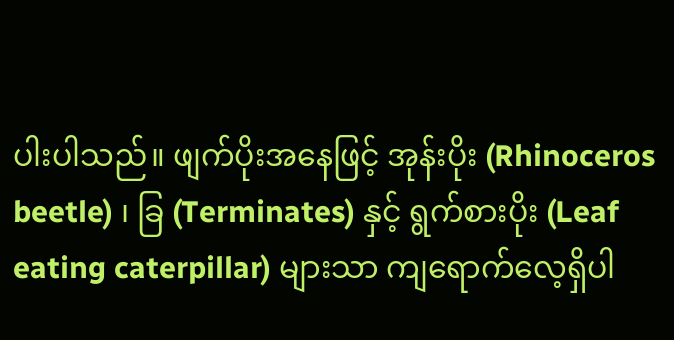ပါးပါသည်။ ဖျက်ပိုးအနေဖြင့် အုန်းပိုး (Rhinoceros beetle) ၊ ခြ (Terminates) နှင့် ရွက်စားပိုး (Leaf eating caterpillar) များသာ ကျရောက်လေ့ရှိပါ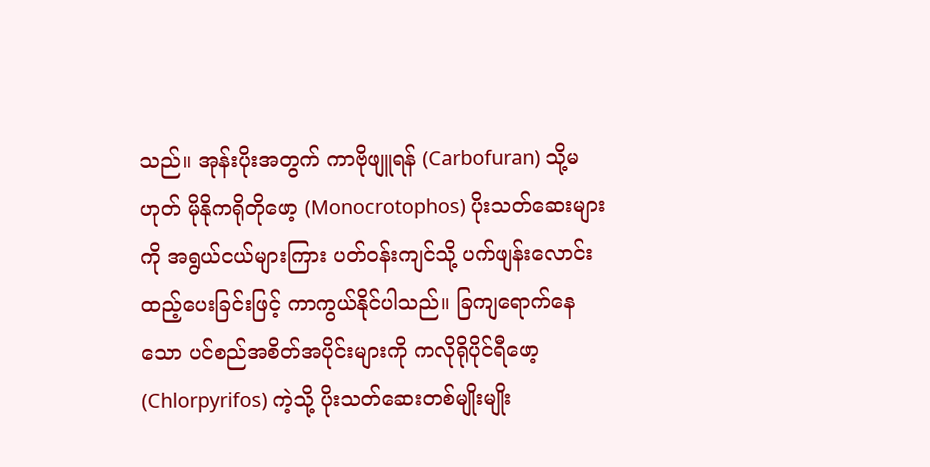သည်။ အုန်းပိုးအတွက် ကာဗိုဖျူရန် (Carbofuran) သို့မဟုတ် မိုနိုကရိုတိုဖော့ (Monocrotophos) ပိုးသတ်ဆေးများကို အရွယ်ငယ်များကြား ပတ်ဝန်းကျင်သို့ ပက်ဖျန်းလောင်းထည့်ပေးခြင်းဖြင့် ကာကွယ်နိုင်ပါသည်။ ခြကျရောက်နေသော ပင်စည်အစိတ်အပိုင်းများကို ကလိုရိုပိုင်ရီဖော့ (Chlorpyrifos) ကဲ့သို့ ပိုးသတ်ဆေးတစ်မျိုးမျိုး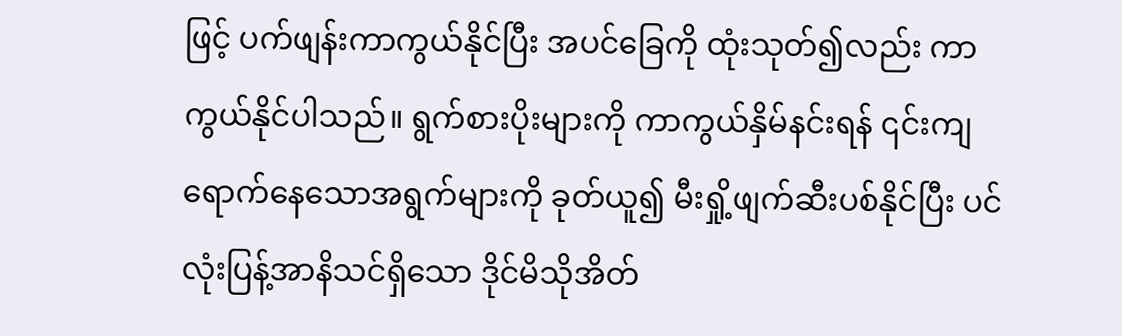ဖြင့် ပက်ဖျန်းကာကွယ်နိုင်ပြီး အပင်ခြေကို ထုံးသုတ်၍လည်း ကာကွယ်နိုင်ပါသည်။ ရွက်စားပိုးများကို ကာကွယ်နှိမ်နင်းရန် ၎င်းကျရောက်နေသောအရွက်များကို ခုတ်ယူ၍ မီးရှို့ဖျက်ဆီးပစ်နိုင်ပြီး ပင်လုံးပြန့်အာနိသင်ရှိသော ဒိုင်မိသိုအိတ်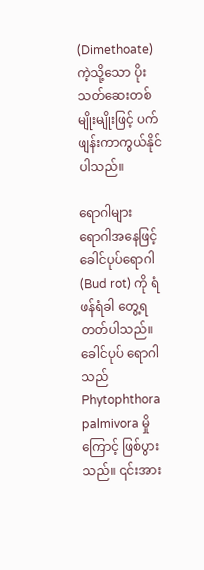(Dimethoate) ကဲ့သို့သော ပိုးသတ်ဆေးတစ်မျိုးမျိုးဖြင့် ပက်ဖျန်းကာကွယ်နိုင်ပါသည်။

ရောဂါများ
ရောဂါအနေဖြင့် ခေါင်ပုပ်ရောဂါ (Bud rot) ကို ရံဖန်ရံခါ တွေ့ရတတ်ပါသည်။ ခေါင်ပုပ် ရောဂါသည် Phytophthora palmivora မှိုကြောင့် ဖြစ်ပွားသည်။ ၎င်းအား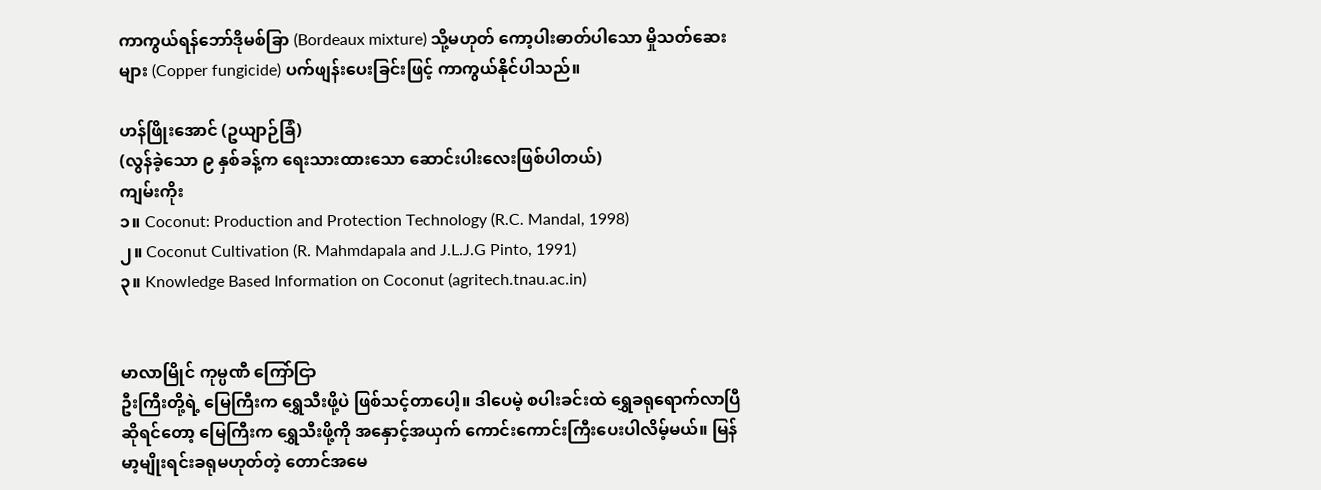ကာကွယ်ရန်ဘော်ဒိုမစ်ခြာ (Bordeaux mixture) သို့မဟုတ် ကော့ပါးဓာတ်ပါသော မှိုသတ်ဆေးများ (Copper fungicide) ပက်ဖျန်းပေးခြင်းဖြင့် ကာကွယ်နိုင်ပါသည်။

ဟန်ဖြိုးအောင် (ဥယျာဉ်ခြံ)
(လွန်ခဲ့သော ၉ နှစ်ခန့်က ရေးသားထားသော ဆောင်းပါးလေးဖြစ်ပါတယ်)
ကျမ်းကိုး
၁။ Coconut: Production and Protection Technology (R.C. Mandal, 1998)
၂။ Coconut Cultivation (R. Mahmdapala and J.L.J.G Pinto, 1991)
၃။ Knowledge Based Information on Coconut (agritech.tnau.ac.in)


မာလာမြိုင် ကုမ္ပဏီ ကြော်ငြာ
ဦးကြီးတို့ရဲ့ မြေကြီးက ရွှေသီးဖို့ပဲ ဖြစ်သင့်တာပေါ့။ ဒါပေမဲ့ စပါးခင်းထဲ ရွှေခရုရောက်လာပြီဆိုရင်တော့ မြေကြီးက ရွှေသီးဖို့ကို အနှောင့်အယှက် ကောင်းကောင်းကြီးပေးပါလိမ့်မယ်။ မြန်မာ့မျိုးရင်းခရုမဟုတ်တဲ့ တောင်အမေ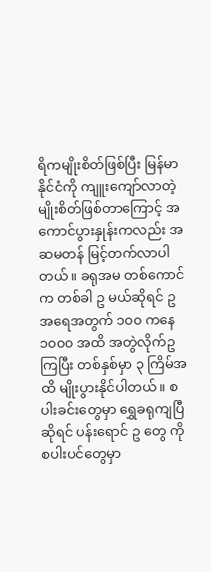ရိကမျိုးစိတ်ဖြစ်ပြီး မြန်မာနိုင်ငံကို ကျူးကျော်လာတဲ့ မျိုးစိတ်ဖြစ်တာကြောင့် အကောင်ပွားနှုန်းကလည်း အဆမတန် မြင့်တက်လာပါတယ်။ ခရုအမ တစ်ကောင်က တစ်ခါ ဥ မယ်ဆိုရင် ဥအရေအတွက် ၁၀၀ ကနေ ၁၀၀၀ အထိ အတွဲလိုက်ဥကြပြီး တစ်နှစ်မှာ ၃ ကြိမ်အထိ မျိုးပွားနိုင်ပါတယ်။ စပါးခင်းတွေမှာ ရွှေခရုကျပြီဆိုရင် ပန်းရောင် ဥ တွေ ကို စပါးပင်တွေမှာ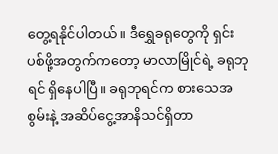တွေ့ရနိုင်ပါတယ်။ ဒီရွှေခရုတွေကို ရှင်းပစ်ဖို့အတွက်ကတော့ မာလာမြိုင်ရဲ့ ခရုဘုရင် ရှိနေပါပြီ။ ခရုဘုရင်က စားသေအစွမ်းနဲ့ အဆိပ်ငွေ့အာနိသင်ရှိတာ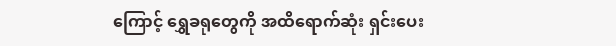ကြောင့် ရွှေခရုတွေကို အထိရောက်ဆုံး ရှင်းပေး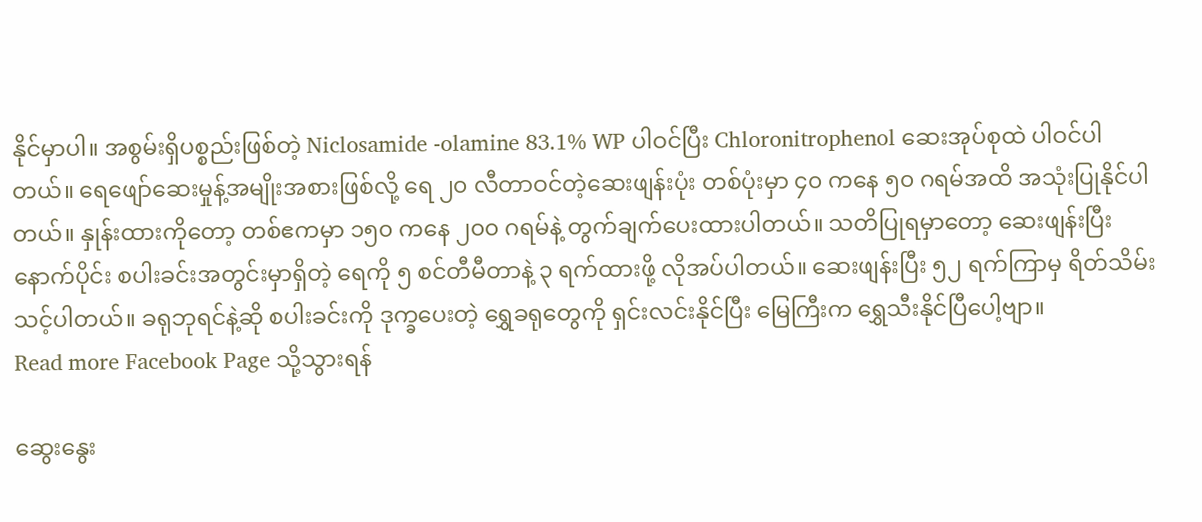နိုင်မှာပါ။ အစွမ်းရှိပစ္စည်းဖြစ်တဲ့ Niclosamide -olamine 83.1% WP ပါဝင်ပြီး Chloronitrophenol ဆေးအုပ်စုထဲ ပါဝင်ပါတယ်။ ရေဖျော်ဆေးမှုန့်အမျိုးအစားဖြစ်လို့ ရေ ၂၀ လီတာဝင်တဲ့ဆေးဖျန်းပုံး တစ်ပုံးမှာ ၄၀ ကနေ ၅၀ ဂရမ်အထိ အသုံးပြုနိုင်ပါတယ်။ နှုန်းထားကိုတော့ တစ်ဧကမှာ ၁၅၀ ကနေ ၂၀၀ ဂရမ်နဲ့ တွက်ချက်ပေးထားပါတယ်။ သတိပြုရမှာတော့ ဆေးဖျန်းပြီးနောက်ပိုင်း စပါးခင်းအတွင်းမှာရှိတဲ့ ရေကို ၅ စင်တီမီတာနဲ့ ၃ ရက်ထားဖို့ လိုအပ်ပါတယ်။ ဆေးဖျန်းပြီး ၅၂ ရက်ကြာမှ ရိတ်သိမ်းသင့်ပါတယ်။ ခရုဘုရင်နဲ့ဆို စပါးခင်းကို ဒုက္ခပေးတဲ့ ရွှေခရုတွေကို ရှင်းလင်းနိုင်ပြီး မြေကြီးက ရွှေသီးနိုင်ပြီပေါ့ဗျာ။
Read more Facebook Page သို့သွားရန်

ဆွေးနွေး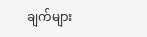ချက်များ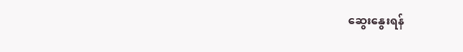ဆွေးနွေးရန်